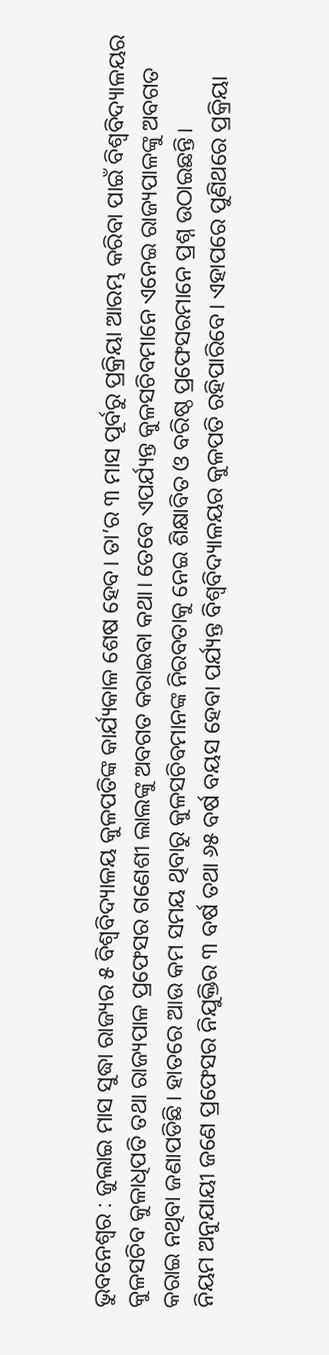ଭୁବନେଶ୍ୱର : ଜୁଲାଇ ମାସ ସୁଦ୍ଧା ରାଜ୍ୟର ୫ ବିଶ୍ୱବିଦ୍ୟାଳୟ କୁଳପତିଙ୍କ କାର୍ଯ୍ୟକାଳ ଶେଷ ହେବ। ତା’ର ୩ ମାସ ପୂର୍ବରୁ ପ୍ରକ୍ରିୟା ଆରମ୍ଭ କରିବା ପାଇଁ ବିଶ୍ୱବିଦ୍ୟାଳୟର କୁଳସଚିବ କୁଳାଧିପତି ତଥା ରାଜ୍ୟପାଳ ପ୍ରଫେସର ଗଣେଶୀ ଲାଲଙ୍କୁ ଅବଗତ କରାଇବା କଥା। ତେବେ ଏପର୍ଯ୍ୟନ୍ତ କୁଳସଚିବମାନେ ଏନେଇ ରାଜ୍ୟପାଳଙ୍କୁ ଅବଗତ କରାଇ ନଥିବା ଜଣାପଡିଛି। ହାତରେ ଆଉ କମ ସମୟ ଥିବାରୁ କୁଳସଚିବମାନଙ୍କ ନିରବତାକୁ ନେଇ ଶିକ୍ଷାବିତ ଓ ବରିଷ୍ଠ ପ୍ରଫେସରମାନେ ପ୍ରଶ୍ନ ଉଠାଇଛନ୍ତି।
ନିୟମ ଅନୁଯାୟୀ ଜଣେ ପ୍ରଫେସର ନିଯୁକ୍ତିର ୩ ବର୍ଷ ତଥା ୬୫ ବର୍ଷ ବୟସ ହେବା ପର୍ଯ୍ୟନ୍ତ ବିଶ୍ୱବିଦ୍ୟାଳୟର କୁଳପତି ରହିପାରିବେ। ଏହାପରେ ପୁଣିଥରେ ପ୍ରକ୍ରିୟା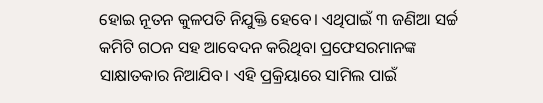ହୋଇ ନୂତନ କୁଳପତି ନିଯୁକ୍ତି ହେବେ। ଏଥିପାଇଁ ୩ ଜଣିଆ ସର୍ଚ୍ଚ କମିଟି ଗଠନ ସହ ଆବେଦନ କରିଥିବା ପ୍ରଫେସରମାନଙ୍କ ସାକ୍ଷାତକାର ନିଆଯିବ। ଏହି ପ୍ରକ୍ରିୟାରେ ସାମିଲ ପାଇଁ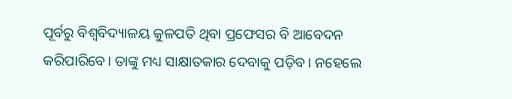ପୂର୍ବରୁ ବିଶ୍ୱବିଦ୍ୟାଳୟ କୁଳପତି ଥିବା ପ୍ରଫେସର ବି ଆବେଦନ କରିପାରିବେ। ତାଙ୍କୁ ମଧ୍ୟ ସାକ୍ଷାତକାର ଦେବାକୁ ପଡ଼ିବ। ନହେଲେ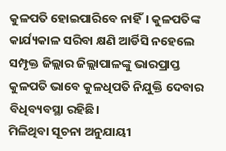କୁଳପତି ହୋଇପାରିବେ ନାହିଁ। କୁଳପତିଙ୍କ କାର୍ଯ୍ୟକାଳ ସରିବା କ୍ଷଣି ଆର୍ଡିସି ନହେଲେ ସମ୍ପୃକ୍ତ ଜିଲ୍ଲାର ଜିଲ୍ଲାପାଳଙ୍କୁ ଭାରପ୍ରାପ୍ତ କୁଳପତି ଭାବେ କୁଳଧିପତି ନିଯୁକ୍ତି ଦେବାର ବିଧିବ୍ୟବସ୍ଥା ରହିଛି।
ମିଳିଥିବା ସୂଚନା ଅନୁଯାୟୀ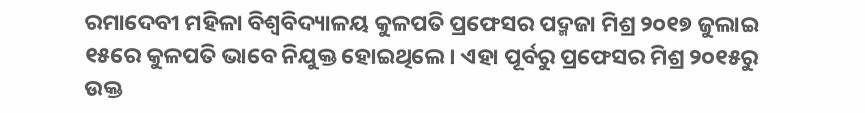ରମାଦେବୀ ମହିଳା ବିଶ୍ୱବିଦ୍ୟାଳୟ କୁଳପତି ପ୍ରଫେସର ପଦ୍ମଜା ମିଶ୍ର ୨୦୧୭ ଜୁଲାଇ ୧୫ରେ କୁଳପତି ଭାବେ ନିଯୁକ୍ତ ହୋଇଥିଲେ। ଏହା ପୂର୍ବରୁ ପ୍ରଫେସର ମିଶ୍ର ୨୦୧୫ରୁ ଉକ୍ତ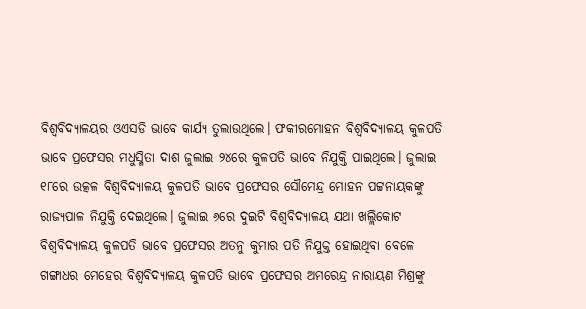ବିଶ୍ୱବିଦ୍ୟାଳୟର ଓଏସଡି ଭାବେ କାର୍ଯ୍ୟ ତୁଲାଉଥିଲେ। ଫକୀରମୋହନ ବିଶ୍ୱବିଦ୍ୟାଳୟ କୁଳପତି ଭାବେ ପ୍ରଫେସର ମଧୁସ୍ମିତା ଦାଶ ଜୁଲାଇ ୨୪ରେ କୁଳପତି ଭାବେ ନିଯୁକ୍ତି ପାଇଥିଲେ। ଜୁଲାଇ ୧୮ରେ ଉତ୍କଳ ବିଶ୍ଵବିଦ୍ୟାଳୟ କୁଳପତି ଭାବେ ପ୍ରଫେସର ସୌମେନ୍ଦ୍ର ମୋହନ ପଟ୍ଟନାୟକଙ୍କୁ ରାଜ୍ୟପାଳ ନିଯୁକ୍ତି ଦେଇଥିଲେ। ଜୁଲାଇ ୬ରେ ଦୁଇଟି ବିଶ୍ୱବିଦ୍ୟାଳୟ ଯଥା ଖଲ୍ଲିକୋଟ ବିଶ୍ୱବିଦ୍ୟାଳୟ କୁଳପତି ଭାବେ ପ୍ରଫେସର ଅତନୁ କୁମାର ପତି ନିଯୁକ୍ତ ହୋଇଥିବା ବେଳେ ଗଙ୍ଗାଧର ମେହେର ବିଶ୍ୱବିଦ୍ୟାଳୟ କୁଳପତି ଭାବେ ପ୍ରଫେସର ଅମରେନ୍ଦ୍ର ନାରାୟଣ ମିଶ୍ରଙ୍କୁ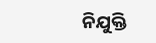ନିଯୁକ୍ତି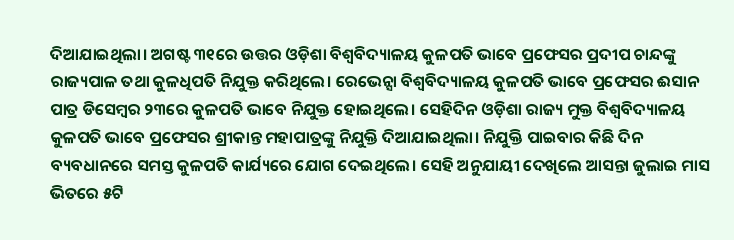ଦିଆଯାଇଥିଲା। ଅଗଷ୍ଟ ୩୧ରେ ଉତ୍ତର ଓଡ଼ିଶା ବିଶ୍ୱବିଦ୍ୟାଳୟ କୁଳପତି ଭାବେ ପ୍ରଫେସର ପ୍ରଦୀପ ଚାନ୍ଦଙ୍କୁ ରାଜ୍ୟପାଳ ତଥା କୁଳଧିପତି ନିଯୁକ୍ତ କରିଥିଲେ। ରେଭେନ୍ସା ବିଶ୍ୱବିଦ୍ୟାଳୟ କୁଳପତି ଭାବେ ପ୍ରଫେସର ଈସାନ ପାତ୍ର ଡିସେମ୍ବର ୨୩ରେ କୁଳପତି ଭାବେ ନିଯୁକ୍ତ ହୋଇଥିଲେ। ସେହିଦିନ ଓଡ଼ିଶା ରାଜ୍ୟ ମୁକ୍ତ ବିଶ୍ୱବିଦ୍ୟାଳୟ କୁଳପତି ଭାବେ ପ୍ରଫେସର ଶ୍ରୀକାନ୍ତ ମହାପାତ୍ରଙ୍କୁ ନିଯୁକ୍ତି ଦିଆଯାଇଥିଲା। ନିଯୁକ୍ତି ପାଇବାର କିଛି ଦିନ ବ୍ୟବଧାନରେ ସମସ୍ତ କୁଳପତି କାର୍ଯ୍ୟରେ ଯୋଗ ଦେଇଥିଲେ। ସେହି ଅନୁଯାୟୀ ଦେଖିଲେ ଆସନ୍ତା ଜୁଲାଇ ମାସ ଭିତରେ ୫ଟି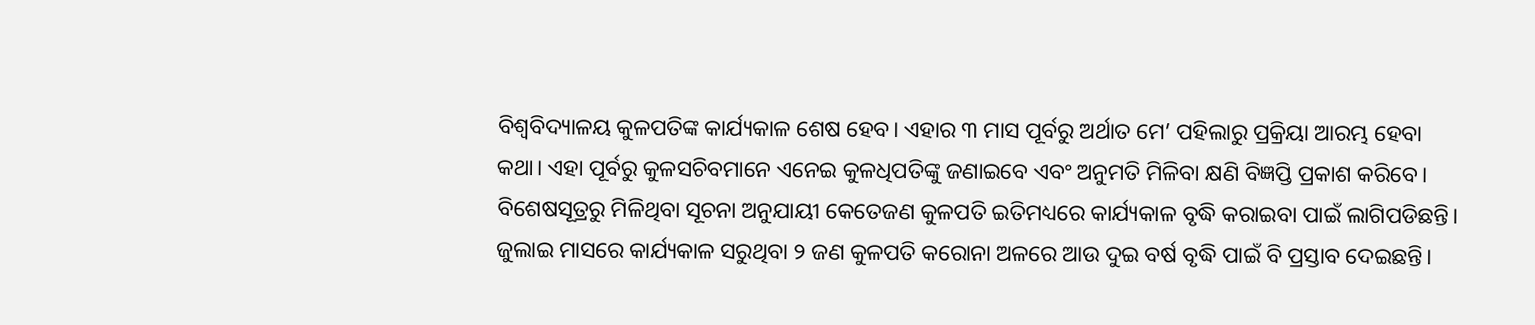ବିଶ୍ୱବିଦ୍ୟାଳୟ କୁଳପତିଙ୍କ କାର୍ଯ୍ୟକାଳ ଶେଷ ହେବ। ଏହାର ୩ ମାସ ପୂର୍ବରୁ ଅର୍ଥାତ ମେ’ ପହିଲାରୁ ପ୍ରକ୍ରିୟା ଆରମ୍ଭ ହେବା କଥା। ଏହା ପୂର୍ବରୁ କୁଳସଚିବମାନେ ଏନେଇ କୁଳଧିପତିଙ୍କୁ ଜଣାଇବେ ଏବଂ ଅନୁମତି ମିଳିବା କ୍ଷଣି ବିଜ୍ଞପ୍ତି ପ୍ରକାଶ କରିବେ।
ବିଶେଷସୂତ୍ରରୁ ମିଳିଥିବା ସୂଚନା ଅନୁଯାୟୀ କେତେଜଣ କୁଳପତି ଇତିମଧ୍ୟରେ କାର୍ଯ୍ୟକାଳ ବୃଦ୍ଧି କରାଇବା ପାଇଁ ଲାଗିପଡିଛନ୍ତି। ଜୁଲାଇ ମାସରେ କାର୍ଯ୍ୟକାଳ ସରୁଥିବା ୨ ଜଣ କୁଳପତି କରୋନା ଅଳରେ ଆଉ ଦୁଇ ବର୍ଷ ବୃଦ୍ଧି ପାଇଁ ବି ପ୍ରସ୍ତାବ ଦେଇଛନ୍ତି।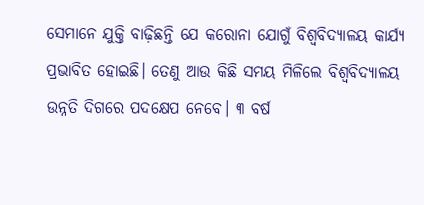ସେମାନେ ଯୁକ୍ତି ବାଢ଼ିଛନ୍ତି ଯେ କରୋନା ଯୋଗୁଁ ବିଶ୍ୱବିଦ୍ୟାଳୟ କାର୍ଯ୍ୟ ପ୍ରଭାବିତ ହୋଇଛି। ତେଣୁ ଆଉ କିଛି ସମୟ ମିଳିଲେ ବିଶ୍ୱବିଦ୍ୟାଳୟ ଉନ୍ନତି ଦିଗରେ ପଦକ୍ଷେପ ନେବେ। ୩ ବର୍ଷ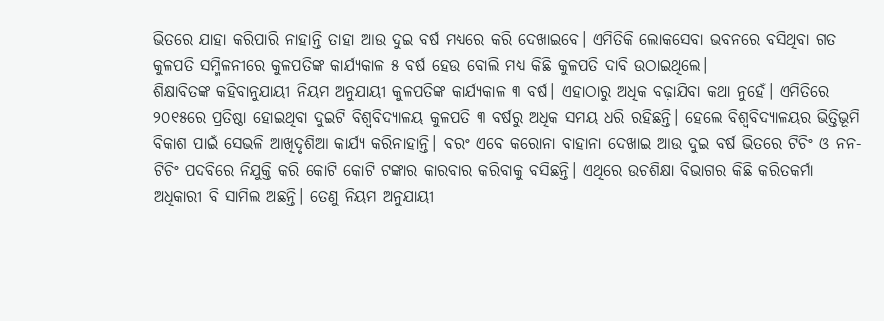ଭିତରେ ଯାହା କରିପାରି ନାହାନ୍ତି ତାହା ଆଉ ଦୁଇ ବର୍ଷ ମଧ୍ୟରେ କରି ଦେଖାଇବେ। ଏମିତିକି ଲୋକସେବା ଭବନରେ ବସିଥିବା ଗତ କୁଳପତି ସମ୍ମିଳନୀରେ କୁଳପତିଙ୍କ କାର୍ଯ୍ୟକାଳ ୫ ବର୍ଷ ହେଉ ବୋଲି ମଧ୍ୟ କିଛି କୁଳପତି ଦାବି ଉଠାଇଥିଲେ।
ଶିକ୍ଷାବିତଙ୍କ କହିବାନୁଯାୟୀ ନିୟମ ଅନୁଯାୟୀ କୁଳପତିଙ୍କ କାର୍ଯ୍ୟକାଳ ୩ ବର୍ଷ। ଏହାଠାରୁ ଅଧିକ ବଢ଼ାଯିବା କଥା ନୁହେଁ। ଏମିତିରେ ୨୦୧୫ରେ ପ୍ରତିଷ୍ଠା ହୋଇଥିବା ଦୁଇଟି ବିଶ୍ୱବିଦ୍ୟାଳୟ କୁଳପତି ୩ ବର୍ଷରୁ ଅଧିକ ସମୟ ଧରି ରହିଛନ୍ତି। ହେଲେ ବିଶ୍ୱବିଦ୍ୟାଳୟର ଭିତ୍ତିଭୂମି ବିକାଶ ପାଇଁ ସେଭଳି ଆଖିଦୃଶିଆ କାର୍ଯ୍ୟ କରିନାହାନ୍ତି। ବରଂ ଏବେ କରୋନା ବାହାନା ଦେଖାଇ ଆଉ ଦୁଇ ବର୍ଷ ଭିତରେ ଟିଚିଂ ଓ ନନ-ଟିଚିଂ ପଦବିରେ ନିଯୁକ୍ତି କରି କୋଟି କୋଟି ଟଙ୍କାର କାରବାର କରିବାକୁ ବସିଛନ୍ତି। ଏଥିରେ ଉଚଶିକ୍ଷା ବିଭାଗର କିଛି କରିତକର୍ମା ଅଧିକାରୀ ବି ସାମିଲ ଅଛନ୍ତି। ତେଣୁ ନିୟମ ଅନୁଯାୟୀ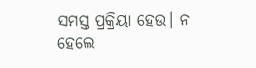ସମସ୍ତ ପ୍ରକ୍ରିୟା ହେଉ। ନ ହେଲେ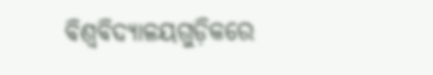ବିଶ୍ୱବିଦ୍ୟାଳୟଗୁଡ଼ିକରେ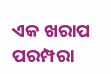ଏକ ଖରାପ ପରମ୍ପରା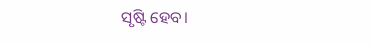ସୃଷ୍ଟି ହେବ।